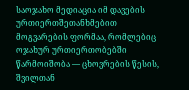საოჯახო მედიაცია იმ დავების ურთიერთშეთანხმებით მოგვარების ფორმაა, რომლებიც ოჯახურ ურთიერთობებში წარმოიშობა — ცხოვრების წესის, შვილთან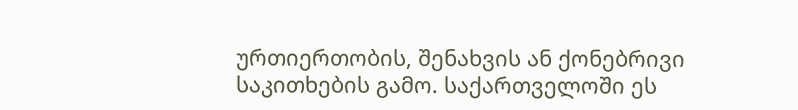ურთიერთობის, შენახვის ან ქონებრივი საკითხების გამო. საქართველოში ეს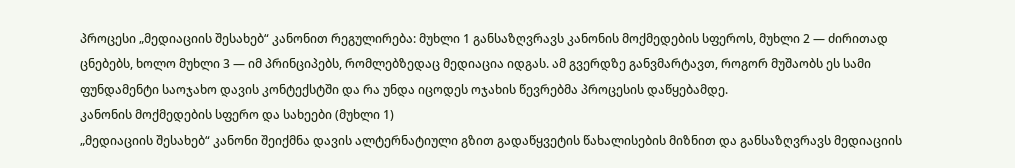პროცესი „მედიაციის შესახებ“ კანონით რეგულირება: მუხლი 1 განსაზღვრავს კანონის მოქმედების სფეროს, მუხლი 2 — ძირითად ცნებებს, ხოლო მუხლი 3 — იმ პრინციპებს, რომლებზედაც მედიაცია იდგას. ამ გვერდზე განვმარტავთ, როგორ მუშაობს ეს სამი ფუნდამენტი საოჯახო დავის კონტექსტში და რა უნდა იცოდეს ოჯახის წევრებმა პროცესის დაწყებამდე.
კანონის მოქმედების სფერო და სახეები (მუხლი 1)
„მედიაციის შესახებ“ კანონი შეიქმნა დავის ალტერნატიული გზით გადაწყვეტის წახალისების მიზნით და განსაზღვრავს მედიაციის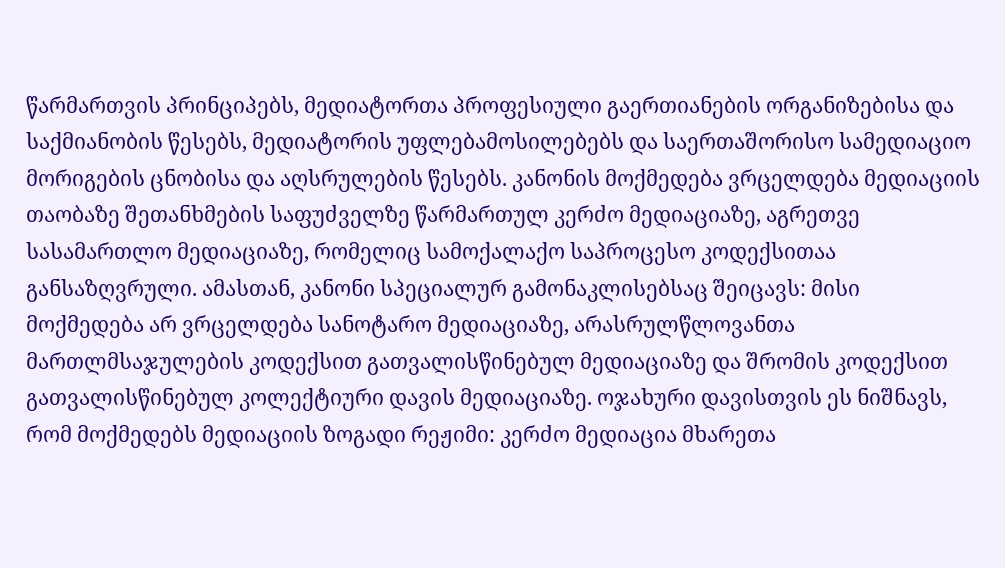წარმართვის პრინციპებს, მედიატორთა პროფესიული გაერთიანების ორგანიზებისა და საქმიანობის წესებს, მედიატორის უფლებამოსილებებს და საერთაშორისო სამედიაციო მორიგების ცნობისა და აღსრულების წესებს. კანონის მოქმედება ვრცელდება მედიაციის თაობაზე შეთანხმების საფუძველზე წარმართულ კერძო მედიაციაზე, აგრეთვე სასამართლო მედიაციაზე, რომელიც სამოქალაქო საპროცესო კოდექსითაა განსაზღვრული. ამასთან, კანონი სპეციალურ გამონაკლისებსაც შეიცავს: მისი მოქმედება არ ვრცელდება სანოტარო მედიაციაზე, არასრულწლოვანთა მართლმსაჯულების კოდექსით გათვალისწინებულ მედიაციაზე და შრომის კოდექსით გათვალისწინებულ კოლექტიური დავის მედიაციაზე. ოჯახური დავისთვის ეს ნიშნავს, რომ მოქმედებს მედიაციის ზოგადი რეჟიმი: კერძო მედიაცია მხარეთა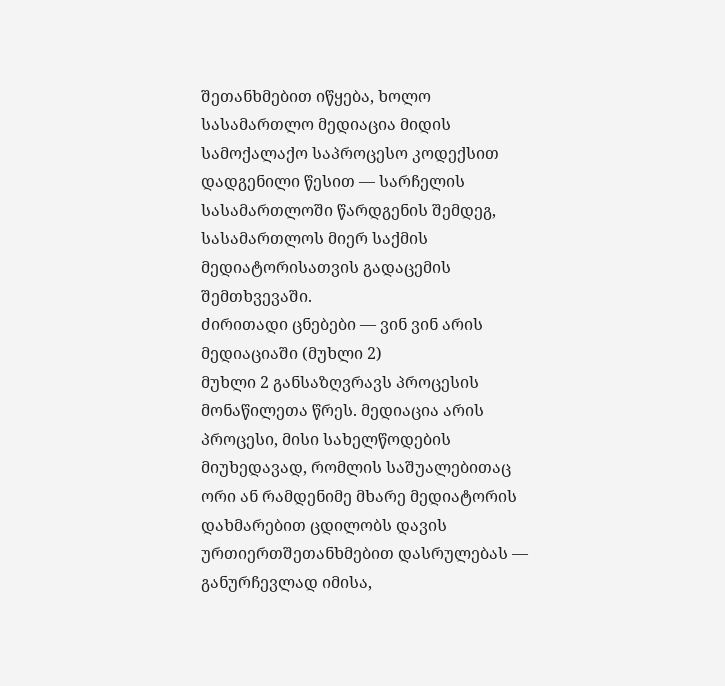შეთანხმებით იწყება, ხოლო სასამართლო მედიაცია მიდის სამოქალაქო საპროცესო კოდექსით დადგენილი წესით — სარჩელის სასამართლოში წარდგენის შემდეგ, სასამართლოს მიერ საქმის მედიატორისათვის გადაცემის შემთხვევაში.
ძირითადი ცნებები — ვინ ვინ არის მედიაციაში (მუხლი 2)
მუხლი 2 განსაზღვრავს პროცესის მონაწილეთა წრეს. მედიაცია არის პროცესი, მისი სახელწოდების მიუხედავად, რომლის საშუალებითაც ორი ან რამდენიმე მხარე მედიატორის დახმარებით ცდილობს დავის ურთიერთშეთანხმებით დასრულებას — განურჩევლად იმისა,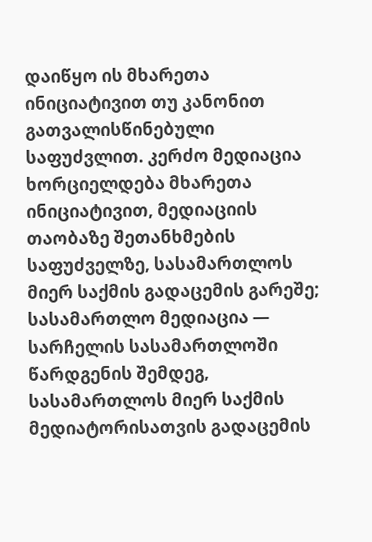დაიწყო ის მხარეთა ინიციატივით თუ კანონით გათვალისწინებული საფუძვლით. კერძო მედიაცია ხორციელდება მხარეთა ინიციატივით, მედიაციის თაობაზე შეთანხმების საფუძველზე, სასამართლოს მიერ საქმის გადაცემის გარეშე; სასამართლო მედიაცია — სარჩელის სასამართლოში წარდგენის შემდეგ, სასამართლოს მიერ საქმის მედიატორისათვის გადაცემის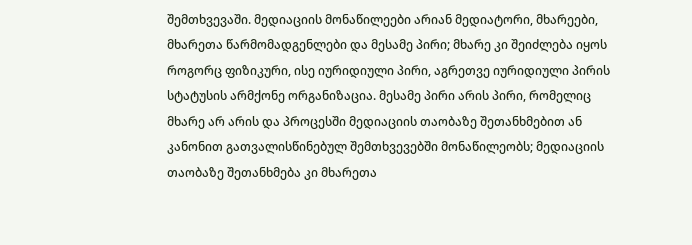შემთხვევაში. მედიაციის მონაწილეები არიან მედიატორი, მხარეები, მხარეთა წარმომადგენლები და მესამე პირი; მხარე კი შეიძლება იყოს როგორც ფიზიკური, ისე იურიდიული პირი, აგრეთვე იურიდიული პირის სტატუსის არმქონე ორგანიზაცია. მესამე პირი არის პირი, რომელიც მხარე არ არის და პროცესში მედიაციის თაობაზე შეთანხმებით ან კანონით გათვალისწინებულ შემთხვევებში მონაწილეობს; მედიაციის თაობაზე შეთანხმება კი მხარეთა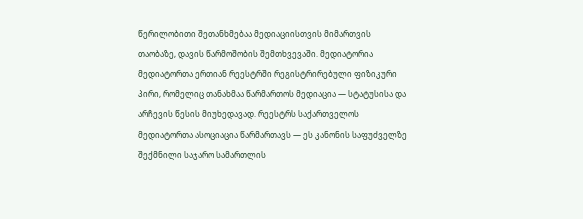წერილობითი შეთანხმებაა მედიაციისთვის მიმართვის თაობაზე, დავის წარმოშობის შემთხვევაში. მედიატორია მედიატორთა ერთიან რეესტრში რეგისტრირებული ფიზიკური პირი, რომელიც თანახმაა წარმართოს მედიაცია — სტატუსისა და არჩევის წესის მიუხედავად. რეესტრს საქართველოს მედიატორთა ასოციაცია წარმართავს — ეს კანონის საფუძველზე შექმნილი საჯარო სამართლის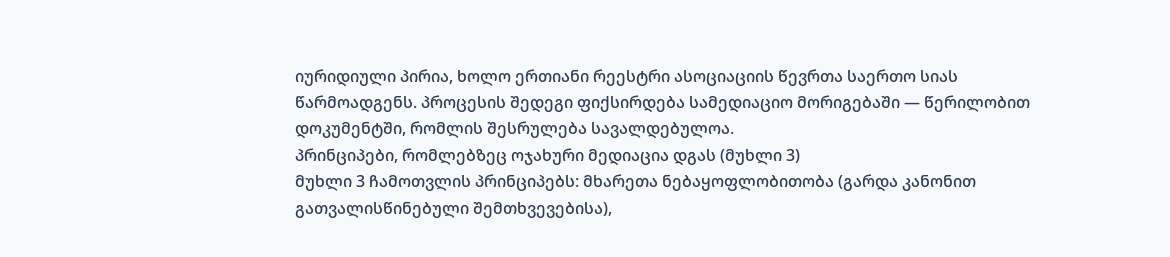იურიდიული პირია, ხოლო ერთიანი რეესტრი ასოციაციის წევრთა საერთო სიას წარმოადგენს. პროცესის შედეგი ფიქსირდება სამედიაციო მორიგებაში — წერილობით დოკუმენტში, რომლის შესრულება სავალდებულოა.
პრინციპები, რომლებზეც ოჯახური მედიაცია დგას (მუხლი 3)
მუხლი 3 ჩამოთვლის პრინციპებს: მხარეთა ნებაყოფლობითობა (გარდა კანონით გათვალისწინებული შემთხვევებისა),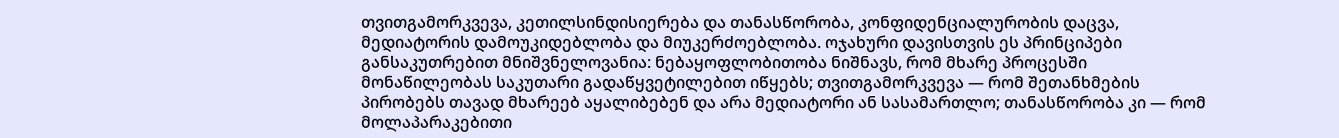თვითგამორკვევა, კეთილსინდისიერება და თანასწორობა, კონფიდენციალურობის დაცვა, მედიატორის დამოუკიდებლობა და მიუკერძოებლობა. ოჯახური დავისთვის ეს პრინციპები განსაკუთრებით მნიშვნელოვანია: ნებაყოფლობითობა ნიშნავს, რომ მხარე პროცესში მონაწილეობას საკუთარი გადაწყვეტილებით იწყებს; თვითგამორკვევა — რომ შეთანხმების პირობებს თავად მხარეებ აყალიბებენ და არა მედიატორი ან სასამართლო; თანასწორობა კი — რომ მოლაპარაკებითი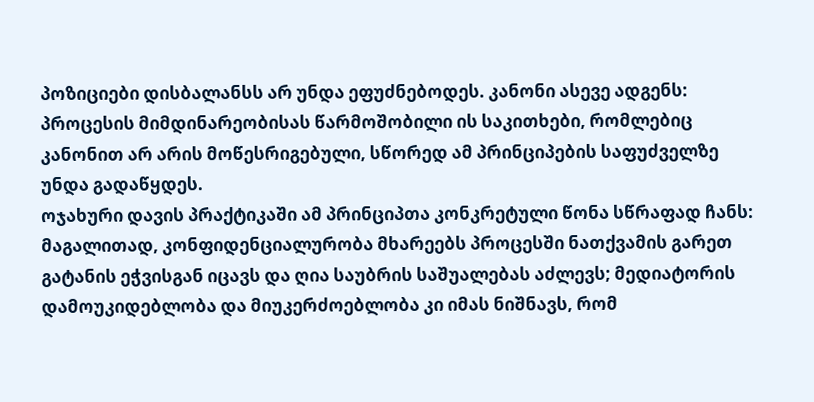პოზიციები დისბალანსს არ უნდა ეფუძნებოდეს. კანონი ასევე ადგენს: პროცესის მიმდინარეობისას წარმოშობილი ის საკითხები, რომლებიც კანონით არ არის მოწესრიგებული, სწორედ ამ პრინციპების საფუძველზე უნდა გადაწყდეს.
ოჯახური დავის პრაქტიკაში ამ პრინციპთა კონკრეტული წონა სწრაფად ჩანს: მაგალითად, კონფიდენციალურობა მხარეებს პროცესში ნათქვამის გარეთ გატანის ეჭვისგან იცავს და ღია საუბრის საშუალებას აძლევს; მედიატორის დამოუკიდებლობა და მიუკერძოებლობა კი იმას ნიშნავს, რომ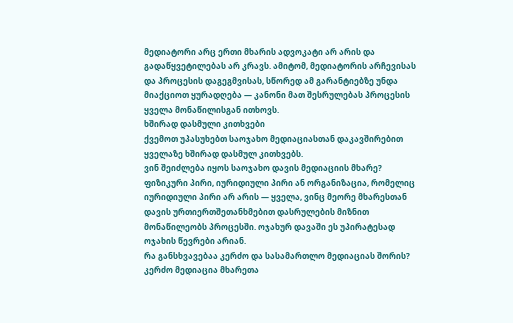მედიატორი არც ერთი მხარის ადვოკატი არ არის და გადაწყვეტილებას არ კრავს. ამიტომ, მედიატორის არჩევისას და პროცესის დაგეგმვისას, სწორედ ამ გარანტიებზე უნდა მიაქციოთ ყურადღება — კანონი მათ შესრულებას პროცესის ყველა მონაწილისგან ითხოვს.
ხშირად დასმული კითხვები
ქვემოთ უპასუხებთ საოჯახო მედიაციასთან დაკავშირებით ყველაზე ხშირად დასმულ კითხვებს.
ვინ შეიძლება იყოს საოჯახო დავის მედიაციის მხარე?
ფიზიკური პირი, იურიდიული პირი ან ორგანიზაცია, რომელიც იურიდიული პირი არ არის — ყველა, ვინც მეორე მხარესთან დავის ურთიერთშეთანხმებით დასრულების მიზნით მონაწილეობს პროცესში. ოჯახურ დავაში ეს უპირატესად ოჯახის წევრები არიან.
რა განსხვავებაა კერძო და სასამართლო მედიაციას შორის?
კერძო მედიაცია მხარეთა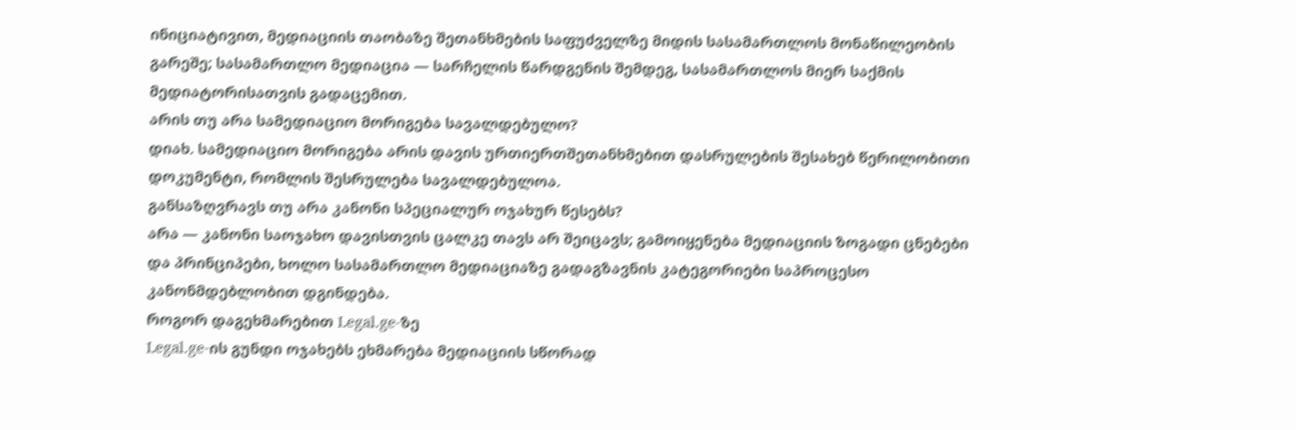ინიციატივით, მედიაციის თაობაზე შეთანხმების საფუძველზე მიდის სასამართლოს მონაწილეობის გარეშე; სასამართლო მედიაცია — სარჩელის წარდგენის შემდეგ, სასამართლოს მიერ საქმის მედიატორისათვის გადაცემით.
არის თუ არა სამედიაციო მორიგება სავალდებულო?
დიახ. სამედიაციო მორიგება არის დავის ურთიერთშეთანხმებით დასრულების შესახებ წერილობითი დოკუმენტი, რომლის შესრულება სავალდებულოა.
განსაზღვრავს თუ არა კანონი სპეციალურ ოჯახურ წესებს?
არა — კანონი საოჯახო დავისთვის ცალკე თავს არ შეიცავს; გამოიყენება მედიაციის ზოგადი ცნებები და პრინციპები, ხოლო სასამართლო მედიაციაზე გადაგზავნის კატეგორიები საპროცესო კანონმდებლობით დგინდება.
როგორ დაგეხმარებით Legal.ge-ზე
Legal.ge-ის გუნდი ოჯახებს ეხმარება მედიაციის სწორად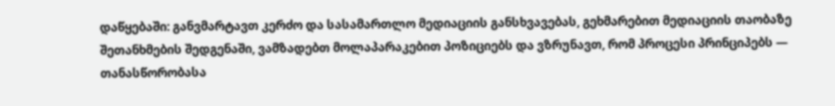დაწყებაში: განვმარტავთ კერძო და სასამართლო მედიაციის განსხვავებას, გეხმარებით მედიაციის თაობაზე შეთანხმების შედგენაში, ვამზადებთ მოლაპარაკებით პოზიციებს და ვზრუნავთ, რომ პროცესი პრინციპებს — თანასწორობასა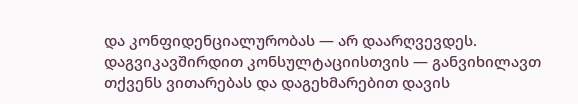და კონფიდენციალურობას — არ დაარღვევდეს. დაგვიკავშირდით კონსულტაციისთვის — განვიხილავთ თქვენს ვითარებას და დაგეხმარებით დავის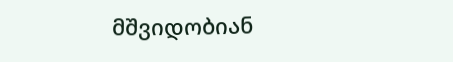მშვიდობიან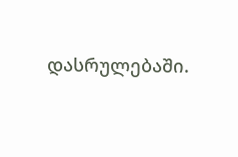დასრულებაში.